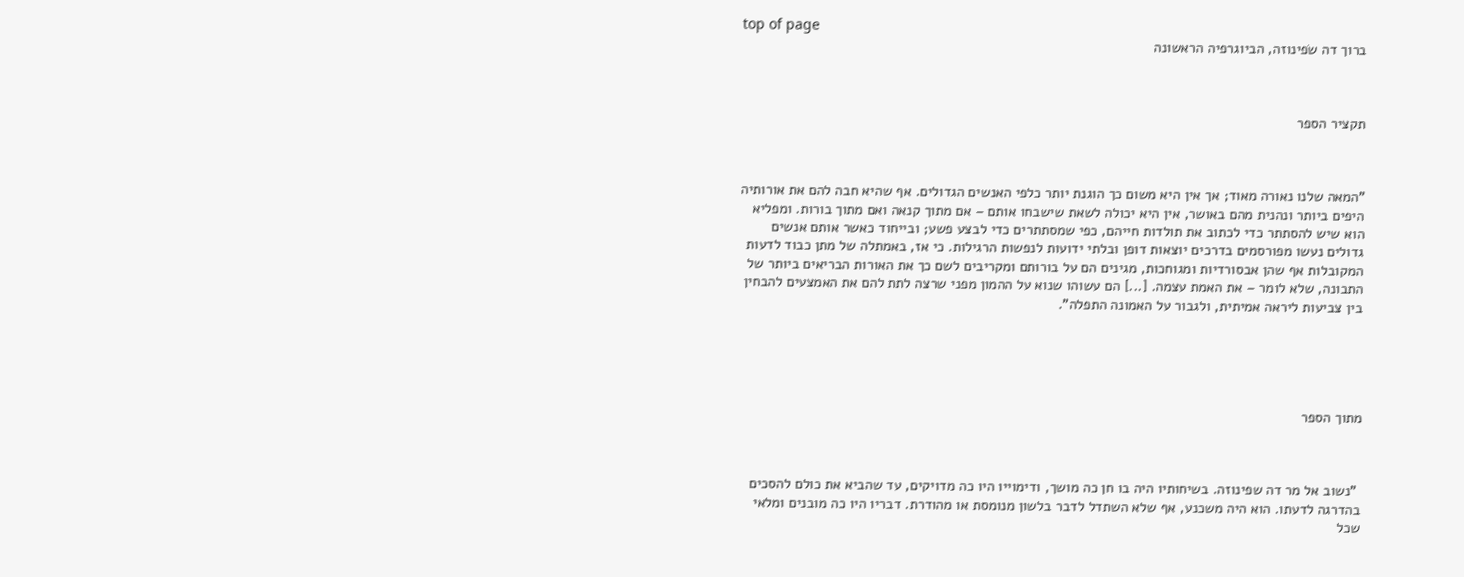top of page
ברוך דה שׂפינוזה, הביוגרפיה הראשונה



תקציר הספר



"המאה שלנו נאורה מאוד; אך אין היא משום כך הוגנת יותר כלפי האנשים הגדולים. אף שהיא חבה להם את אורותיה היפים ביותר ונהנית מהם באושר, אין היא יכולה לשאת שישבחו אותם – אם מתוך קנאה ואם מתוך בורות. ומפליא הוא שיש להסתתר כדי לכתוב את תולדות חייהם, כפי שמסתתרים כדי לבצע פשע; ובייחוד כאשר אותם אנשים גדולים נעשו מפורסמים בדרכים יוצאות דופן ובלתי ידועות לנפשות הרגילות. כי אז, באמתלה של מתן כבוד לדעות המקובלות אף שהן אבסורדיות ומגוחכות, מגינים הם על בורותם ומקריבים לשם כך את האורות הבריאים ביותר של התבונה, שלא לומר – את האמת עצמה. [...] הם עשוהו שנוא על ההמון מפני שרצה לתת להם את האמצעים להבחין בין צביעות ליראה אמיתית, ולגבור על האמונה התפלה".





מתוך הספר



 "נשוב אל מר דה שפינוזה. בשיחותיו היה בו חן כה מושך, ודימוייו היו כה מדויקים, עד שהביא את כולם להסכים בהדרגה לדעתו. הוא היה משכנע, אף שלא השתדל לדבר בלשון מנומסת או מהודרת. דבריו היו כה מובנים ומלאי שכל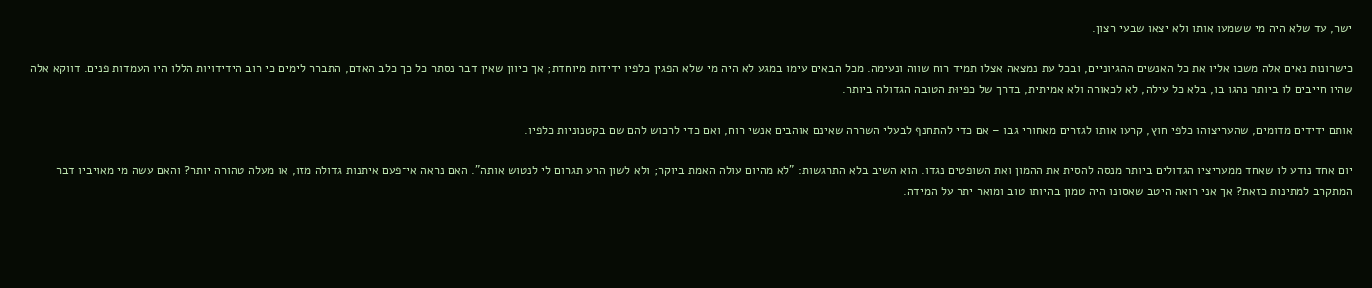ישר, עד שלא היה מי ששמעו אותו ולא יצאו שבעי רצון.

כישרונות נאים אלה משכו אליו את כל האנשים ההגיוניים, ובכל עת נמצאה אצלו תמיד רוח שווה ונעימה. מכל הבאים עימו במגע לא היה מי שלא הפגין כלפיו ידידות מיוחדת; אך כיוון שאין דבר נסתר כל כך כלב האדם, התברר לימים כי רוב הידידויות הללו היו העמדות פנים. דווקא אלה שהיו חייבים לו ביותר נהגו בו, בלא כל עילה, לא לכאורה ולא אמיתית, בדרך של כפיוּת הטובה הגדולה ביותר.

אותם ידידים מדומים, שהעריצוהו כלפי חוץ, קרעו אותו לגזרים מאחורי גבו – אם כדי להתחנף לבעלי השררה שאינם אוהבים אנשי רוח, ואם כדי לרכוש להם שם בקטנוניות כלפיו.

יום אחד נודע לו שאחד ממעריציו הגדולים ביותר מנסה להסית את ההמון ואת השופטים נגדו. הוא השיב בלא התרגשות: "לא מהיום עולה האמת ביוקר; ולא לשון הרע תגרום לי לנטוש אותה". האם נראה אי־פעם איתנות גדולה מזו, או מעלה טהורה יותר? והאם עשה מי מאויביו דבר המתקרב למתינות כזאת? אך אני רואה היטב שאסונו היה טמון בהיותו טוב ומואר יתר על המידה.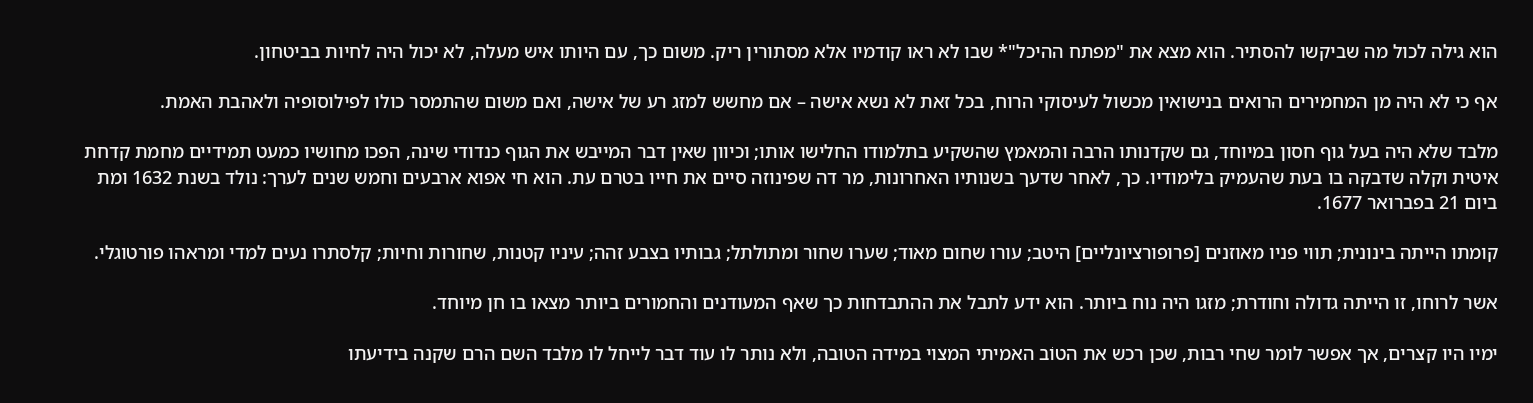הוא גילה לכול מה שביקשו להסתיר. הוא מצא את "מפתח ההיכל"* שבו לא ראו קודמיו אלא מסתורין ריק. משום כך, עם היותו איש מעלה, לא יכול היה לחיות בביטחון.

אף כי לא היה מן המחמירים הרואים בנישואין מכשול לעיסוקי הרוח, בכל זאת לא נשא אישה – אם מחשש למזג רע של אישה, ואם משום שהתמסר כולו לפילוסופיה ולאהבת האמת.

מלבד שלא היה בעל גוף חסון במיוחד, גם שקדנותו הרבה והמאמץ שהשקיע בתלמודו החלישו אותו; וכיוון שאין דבר המייבש את הגוף כנדודי שינה, הפכו מחושיו כמעט תמידיים מחמת קדחת איטית וקלה שדבקה בו בעת שהעמיק בלימודיו. כך, לאחר שדעך בשנותיו האחרונות, מר דה שפינוזה סיים את חייו בטרם עת. הוא חי אפוא ארבעים וחמש שנים לערך: נולד בשנת 1632 ומת ביום 21 בפברואר 1677.

קומתו הייתה בינונית; תווי פניו מאוזנים [פרופורציונליים] היטב; עורו שחום מאוד; שערו שחור ומתולתל; גבותיו בצבע זהה; עיניו קטנות, שחורות וחיות; קלסתרו נעים למדי ומראהו פורטוגלי.

אשר לרוחו, זו הייתה גדולה וחודרת; מזגו היה נוח ביותר. הוא ידע לתבל את ההתבדחות כך שאף המעודנים והחמורים ביותר מצאו בו חן מיוחד.

ימיו היו קצרים, אך אפשר לומר שחי רבות, שכן רכש את הטוֹב האמיתי המצוי במידה הטובה, ולא נותר לו עוד דבר לייחל לו מלבד השם הרם שקנה בידיעתו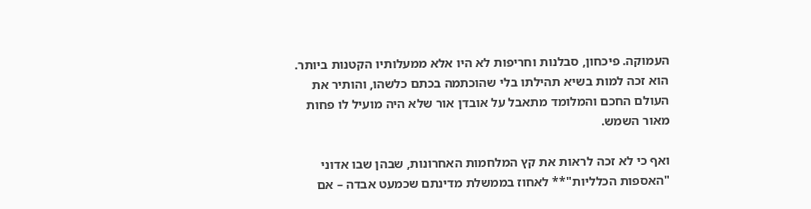העמוקה. פיכחון, סבלנות וחריפות לא היו אלא ממעלותיו הקטנות ביותר. הוא זכה למות בשיא תהילתו בלי שהוכתמה בכתם כלשהו, והותיר את העולם החכם והמלומד מתאבל על אובדן אור שלא היה מועיל לו פחות מאור השמש.

ואף כי לא זכה לראות את קץ המלחמות האחרונות, שבהן שבו אדוני "האספות הכלליות"** לאחוז בממשלת מדינתם שכמעט אבדה – אם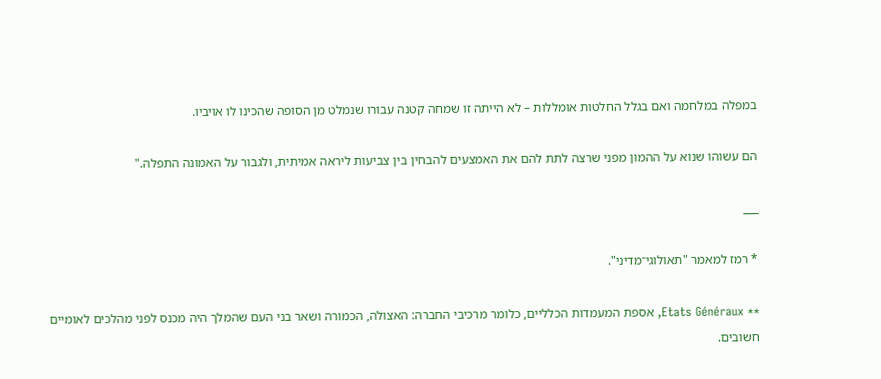במפלה במלחמה ואם בגלל החלטות אומללות – לא הייתה זו שמחה קטנה עבורו שנמלט מן הסופה שהכינו לו אויביו.

הם עשוהו שנוא על ההמון מפני שרצה לתת להם את האמצעים להבחין בין צביעות ליראה אמיתית, ולגבור על האמונה התפלה."

___

* רמז למאמר "תאולוגי־מדיני".

** Etats Généraux, אספת המעמדות הכלליים, כלומר מרכיבי החברה: האצולה, הכמורה ושאר בני העם שהמלך היה מכנס לפני מהלכים לאומיים חשובים.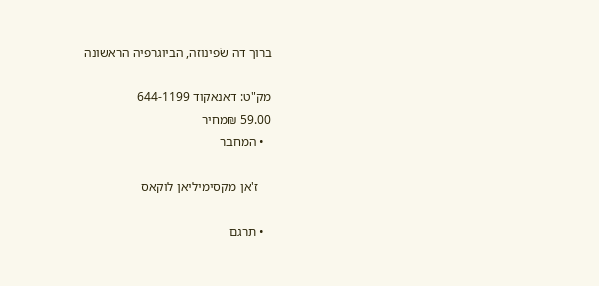ברוך דה שׂפינוזה, הביוגרפיה הראשונה

מק"ט: דאנאקוד 644-1199
59.00 ₪מחיר
  • המחבר

    ז'אן מקסימיליאן לוקאס

  • תרגם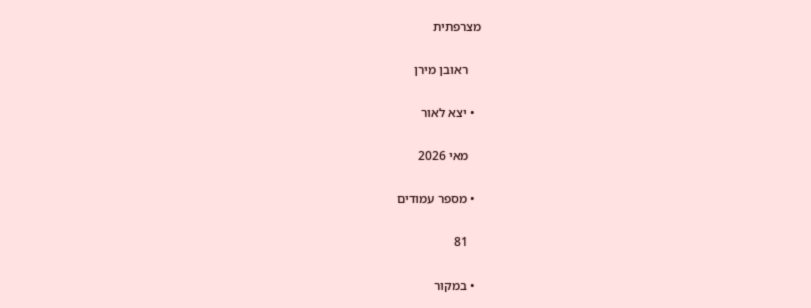מצרפתית

    ראובן מירן

  • יצא לאור

    מאי 2026

  • מספר עמודים

    81

  • במקור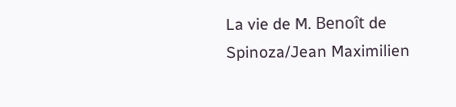La vie de M. Benoît de Spinoza/Jean Maximilien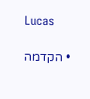Lucas

  • הקדמה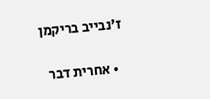ז'נבייב בריקמן

  • אחרית דבר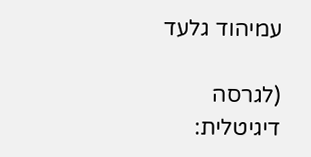עמיהוד גלעד

(לגרסה דיגיטלית: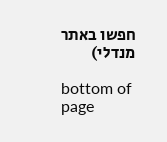חפשו באתר מנדלי)

bottom of page